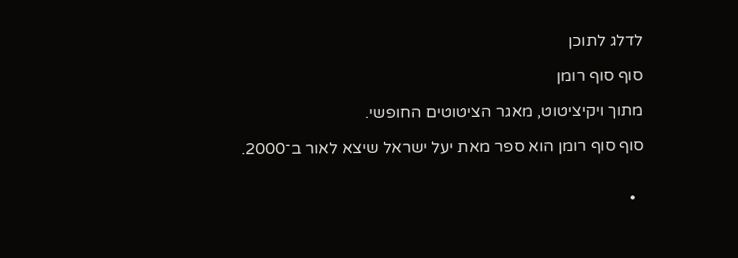לדלג לתוכן

סוף סוף רומן

מתוך ויקיציטוט, מאגר הציטוטים החופשי.

סוף סוף רומן הוא ספר מאת יעל ישראל שיצא לאור ב־2000.


  •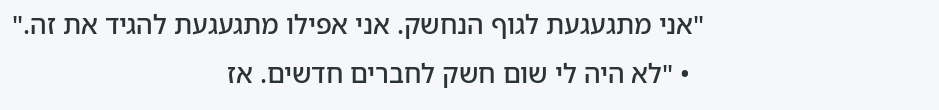"אני מתגעגעת לגוף הנחשק. אני אפילו מתגעגעת להגיד את זה."
  • "לא היה לי שום חשק לחברים חדשים. אז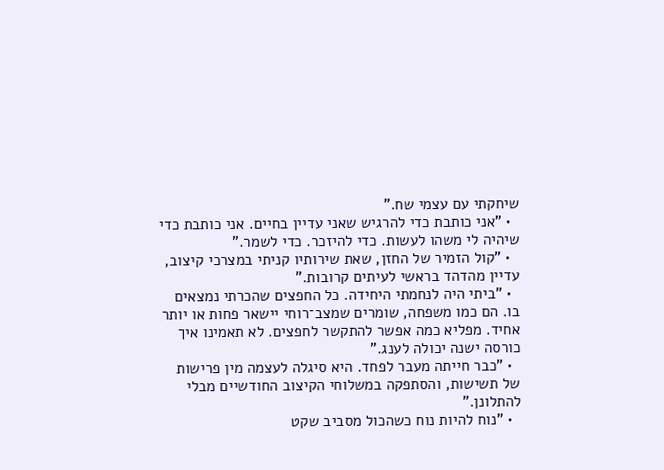שיחקתי עם עצמי שח."
  • "אני כותבת כדי להרגיש שאני עדיין בחיים. אני כותבת כדי שיהיה לי משהו לעשות. כדי להיזכר. כדי לשמר."
  • "קול הזמיר של החזן, שאת שירותיו קניתי במצרכי קיצוב, עדיין מהדהד בראשי לעיתים קרובות."
  • "ביתי היה לנחמתי היחידה. כל החפצים שהכרתי נמצאים בו. הם כמו משפחה, שומרים שמצב־רוחי יישאר פחות או יותר אחיד. מפליא כמה אפשר להתקשר לחפצים. לא תאמינו איך כורסה ישנה יכולה לענג."
  • "כבר חייתה מעבר לפחד. היא סיגלה לעצמה מין פרישות של תשישות, והסתפקה במשלוחי הקיצוב החודשיים מבלי להתלונן."
  • "נוח להיות נוח כשהכול מסביב שקט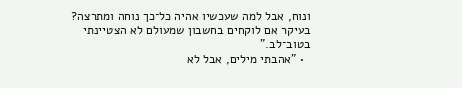ונוח, אבל למה שעכשיו אהיה כל־כך נוחה ומתרצה? בעיקר אם לוקחים בחשבון שמעולם לא הצטיינתי בטוב־לב."
  • "אהבתי מילים, אבל לא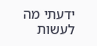ידעתי מה לעשות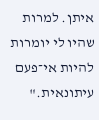איתן. למרות שהיו לי יומרות להיות אי־פעם עיתונאית."